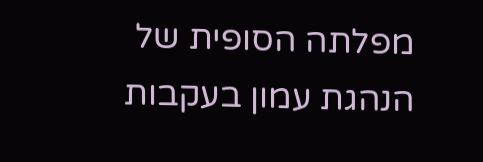מפלתה הסופית של הנהגת עמון בעקבות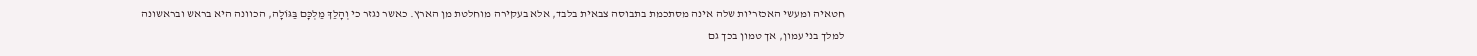חטאיה ומעשי האכזריות שלה אינה מסתכמת בתבוסה צבאית בלבד, אלא בעקירה מוחלטת מן הארץ. כאשר נגזר כי וְהָלַךְ מַלְכָּם בַּגּוֹלָה, הכוונה היא בראש ובראשונה למלך בני עמון, אך טמון בכך גם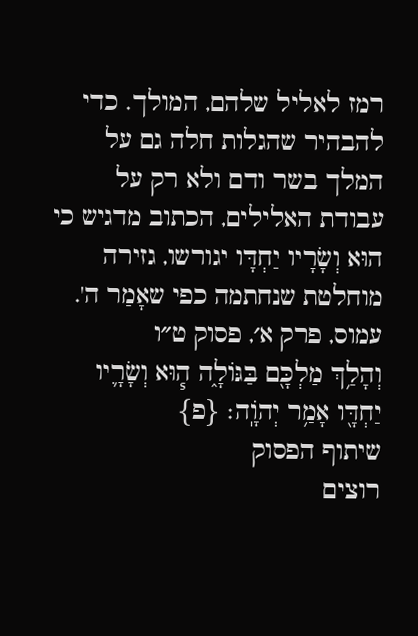רמז לאליל שלהם, המולך. כדי להבהיר שהגלות חלה גם על המלך בשר ודם ולא רק על עבודת האלילים, הכתוב מדגיש כי הוּא וְשָׂרָיו יַחְדָּו יגורשו, גזירה מוחלטת שנחתמה כפי שאָמַר ה'.
עמוס, פרק א׳, פסוק ט״ו
וְהָלַ֥ךְ מַלְכָּ֖ם בַּגּוֹלָ֑ה ה֧וּא וְשָׂרָ֛יו יַחְדָּ֖ו אָמַ֥ר יְהֹוָֽה׃ {פ}
שיתוף הפסוק
רוצים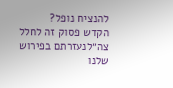להנציח נופל?
הקדש פסוק זה לחלל צה״לנעזרתם בפירוש שלנו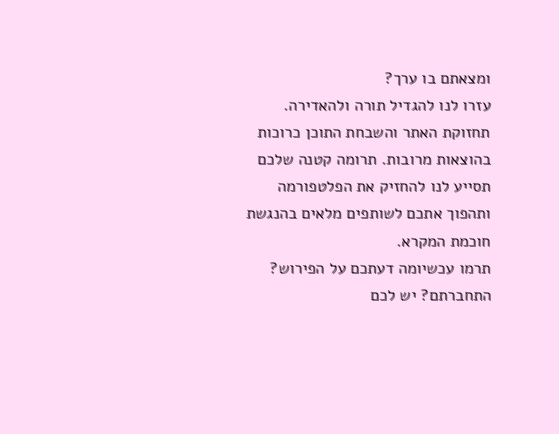ומצאתם בו ערך?
עזרו לנו להגדיל תורה ולהאדירה. תחזוקת האתר והשבחת התוכן כרוכות בהוצאות מרובות. תרומה קטנה שלכם תסייע לנו להחזיק את הפלטפורמה ותהפוך אתכם לשותפים מלאים בהנגשת חוכמת המקרא.
תרמו עכשיומה דעתכם על הפירוש?
התחברתם? יש לכם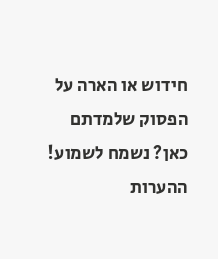חידוש או הארה על הפסוק שלמדתם כאן? נשמח לשמוע!
ההערות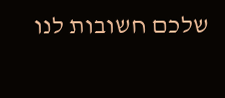שלכם חשובות לנו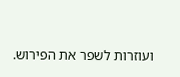ועוזרות לשפר את הפירוש.